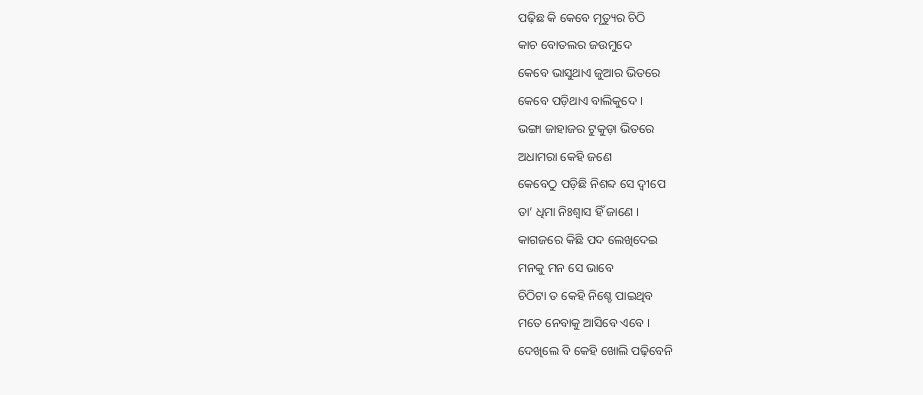ପଢ଼ିଛ କି କେବେ ମୃତ୍ୟୁର ଚିଠି
କାଚ ବୋତଲର ଜଉମୁଦେ
କେବେ ଭାସୁଥାଏ ଜୁଆର ଭିତରେ
କେବେ ପଡ଼ିଥାଏ ବାଲିକୁଦେ ।
ଭଙ୍ଗା ଜାହାଜର ଟୁକୁଡ଼ା ଭିତରେ
ଅଧାମରା କେହି ଜଣେ
କେବେଠୁ ପଡ଼ିଛି ନିଶବ୍ଦ ସେ ଦ୍ଵୀପେ
ତା’ ଧିମା ନିଃଶ୍ୱାସ ହିଁ ଜାଣେ ।
କାଗଜରେ କିଛି ପଦ ଲେଖିଦେଇ
ମନକୁ ମନ ସେ ଭାବେ
ଚିଠିଟା ତ କେହି ନିଶ୍ଚେ ପାଇଥିବ
ମତେ ନେବାକୁ ଆସିବେ ଏବେ ।
ଦେଖିଲେ ବି କେହି ଖୋଲି ପଢ଼ିବେନି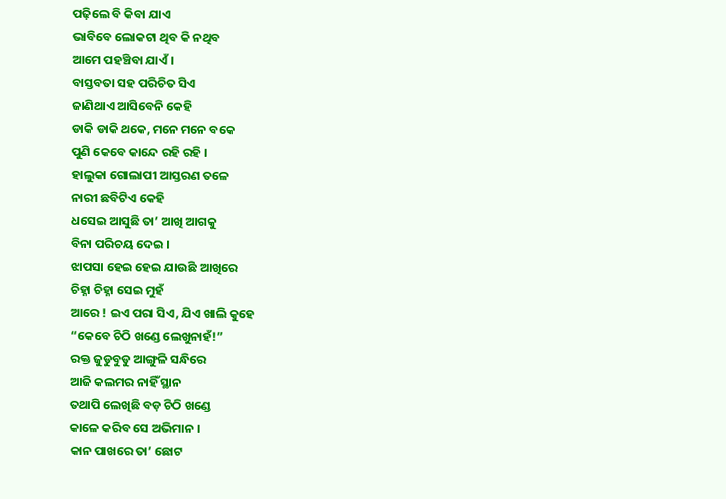ପଢ଼ିଲେ ବି କିବା ଯାଏ
ଭାବିବେ ଲୋକଟା ଥିବ କି ନଥିବ
ଆମେ ପହଞ୍ଚିବା ଯାଏଁ ।
ବାସ୍ତବତା ସହ ପରିଚିତ ସିଏ
ଜାଣିଥାଏ ଆସିବେନି କେହି
ଡାକି ଡାକି ଥକେ, ମନେ ମନେ ବକେ
ପୁଣି କେବେ କାନ୍ଦେ ରହି ରହି ।
ହାଲୁକା ଗୋଲାପୀ ଆସ୍ତରଣ ତଳେ
ନାରୀ ଛବିଟିଏ କେହି
ଧସେଇ ଆସୁଛି ତା’ ଆଖି ଆଗକୁ
ବିନା ପରିଚୟ ଦେଇ ।
ଝାପସା ହେଇ ହେଇ ଯାଉଛି ଆଖିରେ
ଚିହ୍ନା ଚିହ୍ନା ସେଇ ମୁହଁ
ଆରେ ! ଇଏ ପରା ସିଏ, ଯିଏ ଖାଲି କୁହେ
“କେବେ ଚିଠି ଖଣ୍ଡେ ଲେଖୁନାହଁ!”
ରକ୍ତ ଜୁଡୁବୁଡୁ ଆଙ୍ଗୁଳି ସନ୍ଧିରେ
ଆଜି କଲମର ନାହିଁ ସ୍ଥାନ
ତଥାପି ଲେଖିଛି ବଡ଼ ଚିଠି ଖଣ୍ଡେ
କାଳେ କରିବ ସେ ଅଭିମାନ ।
କାନ ପାଖରେ ତା’ ଛୋଟ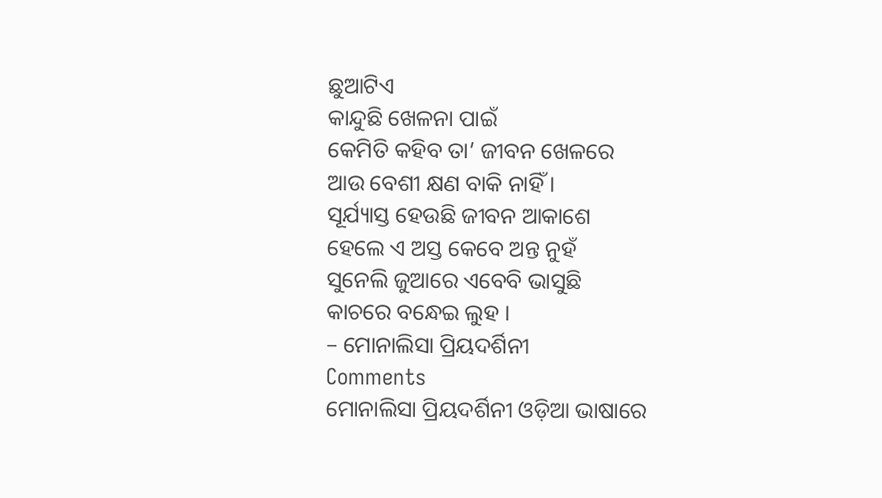ଛୁଆଟିଏ
କାନ୍ଦୁଛି ଖେଳନା ପାଇଁ
କେମିତି କହିବ ତା’ ଜୀବନ ଖେଳରେ
ଆଉ ବେଶୀ କ୍ଷଣ ବାକି ନାହିଁ ।
ସୂର୍ଯ୍ୟାସ୍ତ ହେଉଛି ଜୀବନ ଆକାଶେ
ହେଲେ ଏ ଅସ୍ତ କେବେ ଅନ୍ତ ନୁହଁ
ସୁନେଲି ଜୁଆରେ ଏବେବି ଭାସୁଛି
କାଚରେ ବନ୍ଧେଇ ଲୁହ ।
– ମୋନାଲିସା ପ୍ରିୟଦର୍ଶିନୀ
Comments
ମୋନାଲିସା ପ୍ରିୟଦର୍ଶିନୀ ଓଡ଼ିଆ ଭାଷାରେ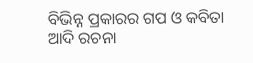ବିଭିନ୍ନ ପ୍ରକାରର ଗପ ଓ କବିତା ଆଦି ରଚନା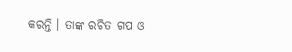କରନ୍ତି । ତାଙ୍କ ରଚିତ ଗପ ଓ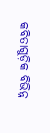କବିତାଗୁଡ଼ିକ ବିଭିନ୍ନ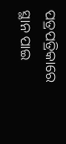ପତ୍ରପତ୍ରିକାରେ ସ୍ଥାନ ପାଇ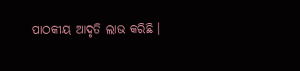ପାଠକୀୟ ଆଦୃତି ଲାଭ କରିଛି ।